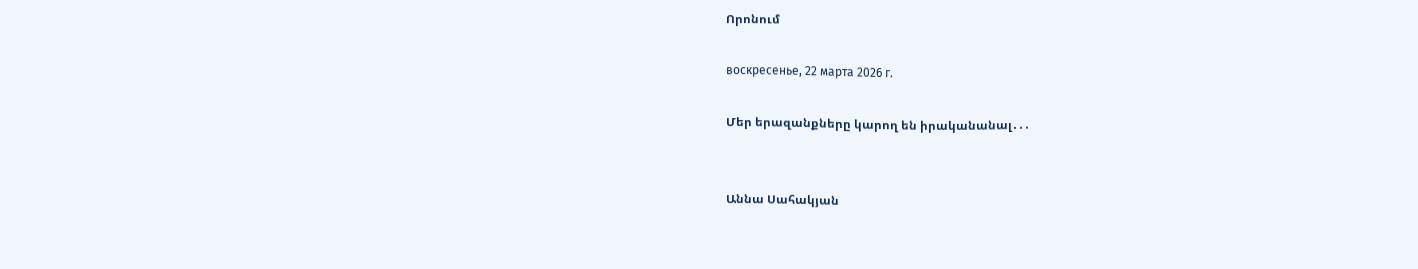Որոնում

воскресенье, 22 марта 2026 г.

Մեր երազանքները կարող են իրականանալ․․․


Աննա Սահակյան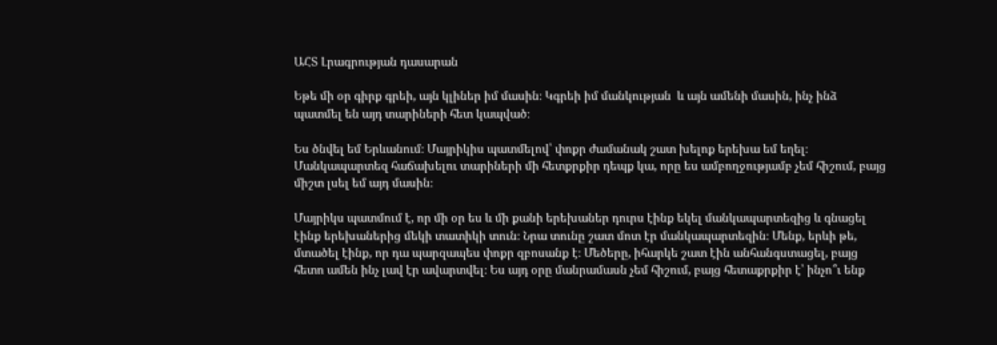ԱՀՏ Լրագրության դասարան

Եթե մի օր գիրք գրեի, այն կլիներ իմ մասին։ Կգրեի իմ մանկության  և այն ամենի մասին, ինչ ինձ պատմել են այդ տարիների հետ կապված։

Ես ծնվել եմ Երևանում։ Մայրիկիս պատմելով՝ փոքր ժամանակ շատ խելոք երեխա եմ եղել։ Մանկապարտեզ հաճախելու տարիների մի հետքրքիր դեպք կա, որը ես ամբողջությամբ չեմ հիշում, բայց միշտ լսել եմ այդ մասին։

Մայրիկս պատմում է, որ մի օր ես և մի քանի երեխաներ դուրս էինք եկել մանկապարտեզից և գնացել էինք երեխաներից մեկի տատիկի տուն։ Նրա տունը շատ մոտ էր մանկապարտեզին։ Մենք, երևի թե, մտածել էինք, որ դա պարզապես փոքր զբոսանք է։ Մեծերը, իհարկե շատ էին անհանգստացել, բայց հետո ամեն ինչ լավ էր ավարտվել։ Ես այդ օրը մանրամասն չեմ հիշում, բայց հետաքրքիր է՝ ինչո՞ւ ենք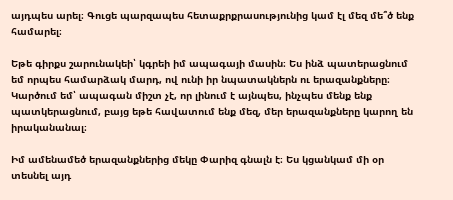այդպես արել։ Գուցե պարզապես հետաքրքրասությունից կամ էլ մեզ մե՞ծ ենք համարել։

Եթե գիրքս շարունակեի՝ կգրեի իմ ապագայի մասին։ Ես ինձ պատերացնում եմ որպես համարձակ մարդ, ով ունի իր նպատակներն ու երազանքները։ Կարծում եմ՝ ապագան միշտ չէ, որ լինում է այնպես, ինչպես մենք ենք պատկերացնում, բայց եթե հավատում ենք մեզ, մեր երազանքները կարող են իրականանալ։

Իմ ամենամեծ երազանքներից մեկը Փարիզ գնալն է։ Ես կցանկամ մի օր տեսնել այդ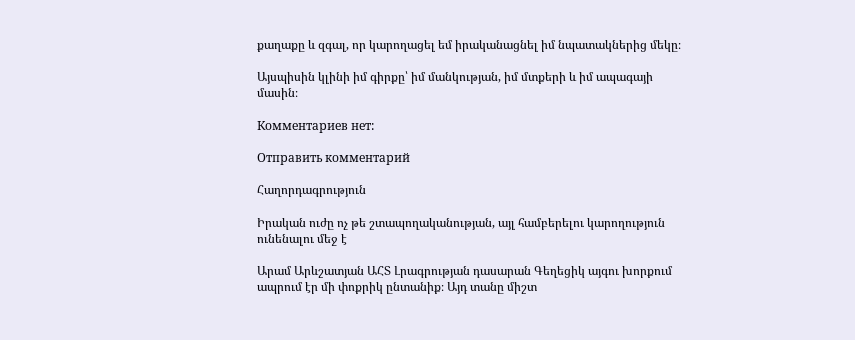քաղաքը և զգալ, որ կարողացել եմ իրականացնել իմ նպատակներից մեկը։

Այսպիսին կլինի իմ գիրքը՝ իմ մանկության, իմ մտքերի և իմ ապագայի մասին։

Комментариев нет:

Отправить комментарий

Հաղորդագրություն

Իրական ուժը ոչ թե շտապողականության, այլ համբերելու կարողություն ունենալու մեջ է

Արամ Արևշատյան ԱՀՏ Լրագրության դասարան Գեղեցիկ այգու խորքում ապրում էր մի փոքրիկ ընտանիք։ Այդ տանը միշտ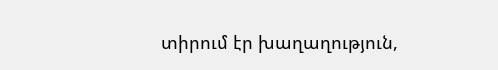տիրում էր խաղաղություն,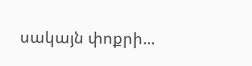սակայն փոքրի...